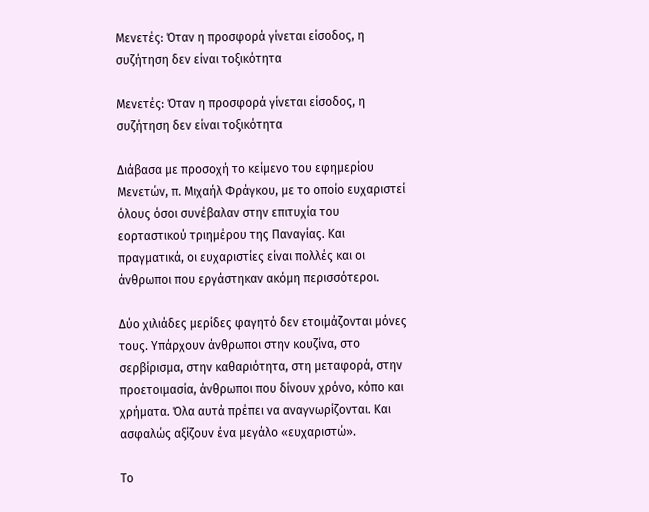Μενετές: Όταν η προσφορά γίνεται είσοδος, η συζήτηση δεν είναι τοξικότητα

Μενετές: Όταν η προσφορά γίνεται είσοδος, η συζήτηση δεν είναι τοξικότητα

Διάβασα με προσοχή το κείμενο του εφημερίου Μενετών, π. Μιχαήλ Φράγκου, με το οποίο ευχαριστεί όλους όσοι συνέβαλαν στην επιτυχία του εορταστικού τριημέρου της Παναγίας. Και πραγματικά, οι ευχαριστίες είναι πολλές και οι άνθρωποι που εργάστηκαν ακόμη περισσότεροι.

Δύο χιλιάδες μερίδες φαγητό δεν ετοιμάζονται μόνες τους. Υπάρχουν άνθρωποι στην κουζίνα, στο σερβίρισμα, στην καθαριότητα, στη μεταφορά, στην προετοιμασία, άνθρωποι που δίνουν χρόνο, κόπο και χρήματα. Όλα αυτά πρέπει να αναγνωρίζονται. Και ασφαλώς αξίζουν ένα μεγάλο «ευχαριστώ».

Το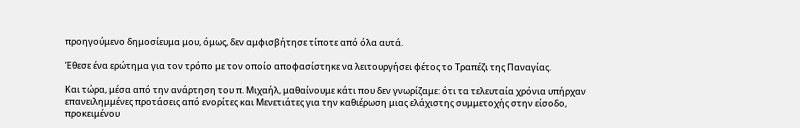προηγούμενο δημοσίευμα μου, όμως, δεν αμφισβήτησε τίποτε από όλα αυτά.

Έθεσε ένα ερώτημα για τον τρόπο με τον οποίο αποφασίστηκε να λειτουργήσει φέτος το Τραπέζι της Παναγίας.

Και τώρα, μέσα από την ανάρτηση του π. Μιχαήλ, μαθαίνουμε κάτι που δεν γνωρίζαμε: ότι τα τελευταία χρόνια υπήρχαν επανειλημμένες προτάσεις από ενορίτες και Μενετιάτες για την καθιέρωση μιας ελάχιστης συμμετοχής στην είσοδο, προκειμένου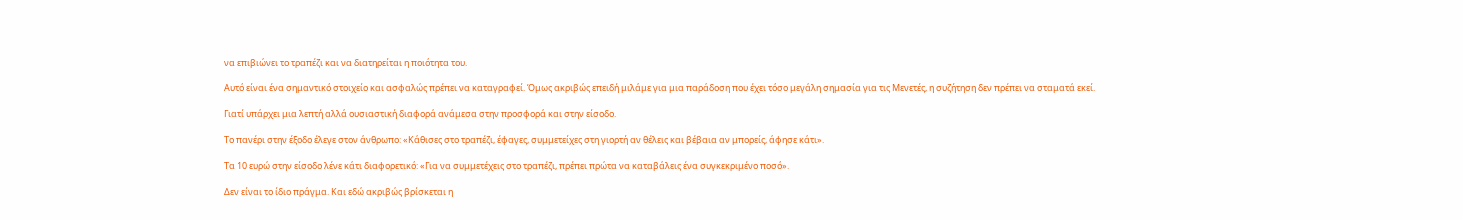να επιβιώνει το τραπέζι και να διατηρείται η ποιότητα του.

Αυτό είναι ένα σημαντικό στοιχείο και ασφαλώς πρέπει να καταγραφεί. Όμως ακριβώς επειδή μιλάμε για μια παράδοση που έχει τόσο μεγάλη σημασία για τις Μενετές, η συζήτηση δεν πρέπει να σταματά εκεί.

Γιατί υπάρχει μια λεπτή αλλά ουσιαστική διαφορά ανάμεσα στην προσφορά και στην είσοδο.

Το πανέρι στην έξοδο έλεγε στον άνθρωπο: «Κάθισες στο τραπέζι, έφαγες, συμμετείχες στη γιορτή αν θέλεις και βέβαια αν μπορείς, άφησε κάτι».

Τα 10 ευρώ στην είσοδο λένε κάτι διαφορετικό: «Για να συμμετέχεις στο τραπέζι, πρέπει πρώτα να καταβάλεις ένα συγκεκριμένο ποσό».

Δεν είναι το ίδιο πράγμα. Και εδώ ακριβώς βρίσκεται η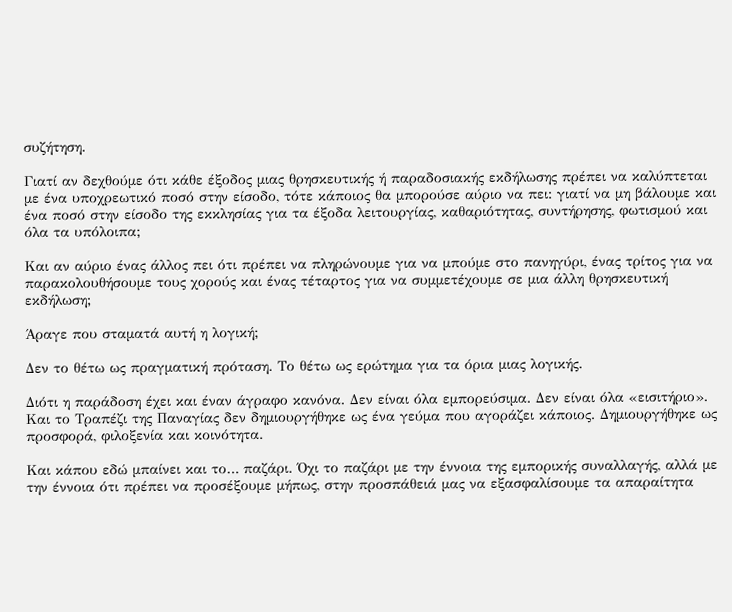συζήτηση.

Γιατί αν δεχθούμε ότι κάθε έξοδος μιας θρησκευτικής ή παραδοσιακής εκδήλωσης πρέπει να καλύπτεται με ένα υποχρεωτικό ποσό στην είσοδο, τότε κάποιος θα μπορούσε αύριο να πει: γιατί να μη βάλουμε και ένα ποσό στην είσοδο της εκκλησίας για τα έξοδα λειτουργίας, καθαριότητας, συντήρησης, φωτισμού και όλα τα υπόλοιπα;

Και αν αύριο ένας άλλος πει ότι πρέπει να πληρώνουμε για να μπούμε στο πανηγύρι, ένας τρίτος για να παρακολουθήσουμε τους χορούς και ένας τέταρτος για να συμμετέχουμε σε μια άλλη θρησκευτική εκδήλωση;

Άραγε που σταματά αυτή η λογική;

Δεν το θέτω ως πραγματική πρόταση. Το θέτω ως ερώτημα για τα όρια μιας λογικής.

Διότι η παράδοση έχει και έναν άγραφο κανόνα. Δεν είναι όλα εμπορεύσιμα. Δεν είναι όλα «εισιτήριο». Και το Τραπέζι της Παναγίας δεν δημιουργήθηκε ως ένα γεύμα που αγοράζει κάποιος. Δημιουργήθηκε ως προσφορά, φιλοξενία και κοινότητα.

Και κάπου εδώ μπαίνει και το… παζάρι. Όχι το παζάρι με την έννοια της εμπορικής συναλλαγής, αλλά με την έννοια ότι πρέπει να προσέξουμε μήπως, στην προσπάθειά μας να εξασφαλίσουμε τα απαραίτητα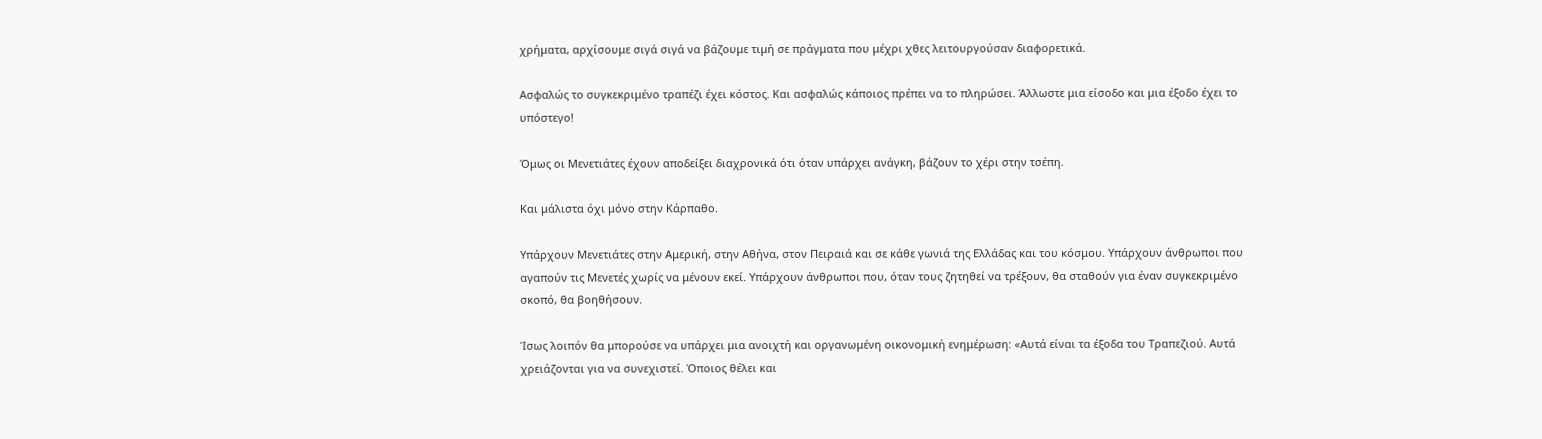χρήματα, αρχίσουμε σιγά σιγά να βάζουμε τιμή σε πράγματα που μέχρι χθες λειτουργούσαν διαφορετικά.

Ασφαλώς το συγκεκριμένο τραπέζι έχει κόστος. Και ασφαλώς κάποιος πρέπει να το πληρώσει. Άλλωστε μια είσοδο και μια έξοδο έχει το υπόστεγο!

Όμως οι Μενετιάτες έχουν αποδείξει διαχρονικά ότι όταν υπάρχει ανάγκη, βάζουν το χέρι στην τσέπη.

Και μάλιστα όχι μόνο στην Κάρπαθο.

Υπάρχουν Μενετιάτες στην Αμερική, στην Αθήνα, στον Πειραιά και σε κάθε γωνιά της Ελλάδας και του κόσμου. Υπάρχουν άνθρωποι που αγαπούν τις Μενετές χωρίς να μένουν εκεί. Υπάρχουν άνθρωποι που, όταν τους ζητηθεί να τρέξουν, θα σταθούν για έναν συγκεκριμένο σκοπό, θα βοηθήσουν.

Ίσως λοιπόν θα μπορούσε να υπάρχει μια ανοιχτή και οργανωμένη οικονομική ενημέρωση: «Αυτά είναι τα έξοδα του Τραπεζιού. Αυτά χρειάζονται για να συνεχιστεί. Όποιος θέλει και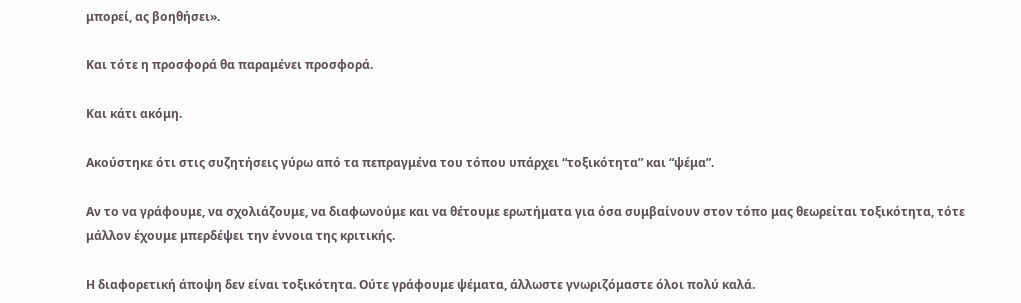μπορεί, ας βοηθήσει».

Και τότε η προσφορά θα παραμένει προσφορά.

Και κάτι ακόμη.

Ακούστηκε ότι στις συζητήσεις γύρω από τα πεπραγμένα του τόπου υπάρχει “τοξικότητα” και “ψέμα”.

Αν το να γράφουμε, να σχολιάζουμε, να διαφωνούμε και να θέτουμε ερωτήματα για όσα συμβαίνουν στον τόπο μας θεωρείται τοξικότητα, τότε μάλλον έχουμε μπερδέψει την έννοια της κριτικής.

Η διαφορετική άποψη δεν είναι τοξικότητα. Ούτε γράφουμε ψέματα, άλλωστε γνωριζόμαστε όλοι πολύ καλά.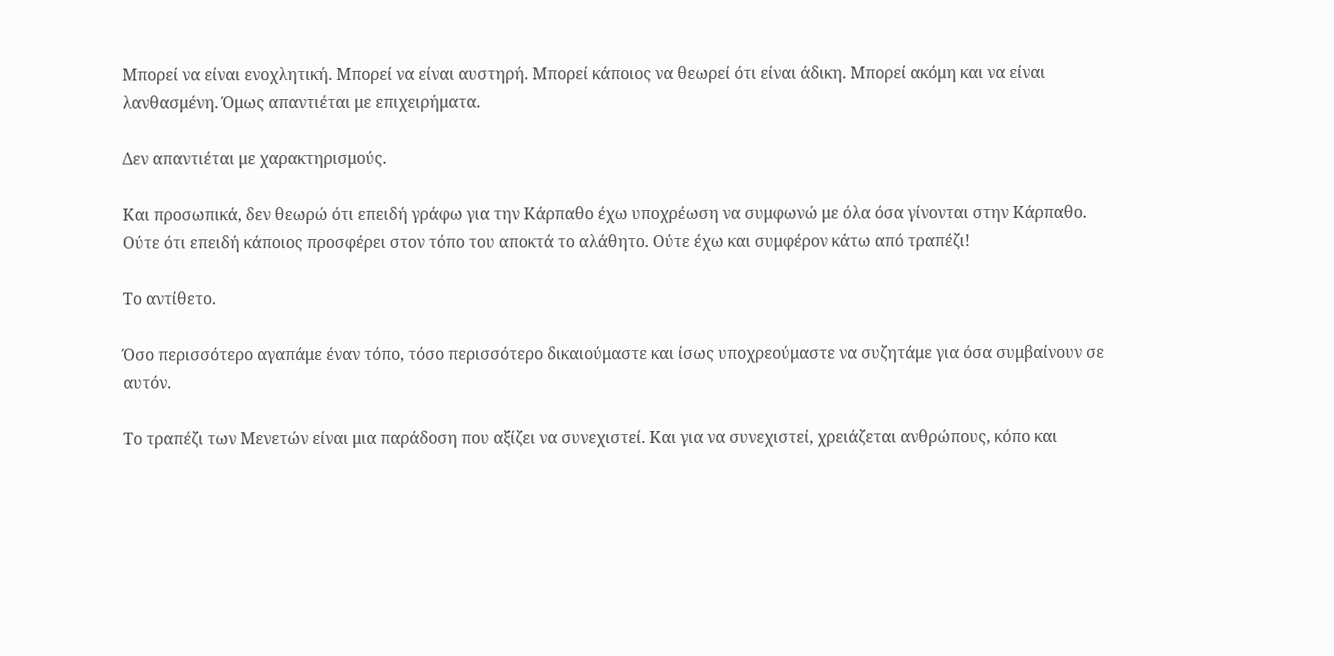Μπορεί να είναι ενοχλητική. Μπορεί να είναι αυστηρή. Μπορεί κάποιος να θεωρεί ότι είναι άδικη. Μπορεί ακόμη και να είναι λανθασμένη. Όμως απαντιέται με επιχειρήματα.

Δεν απαντιέται με χαρακτηρισμούς.

Και προσωπικά, δεν θεωρώ ότι επειδή γράφω για την Κάρπαθο έχω υποχρέωση να συμφωνώ με όλα όσα γίνονται στην Κάρπαθο. Ούτε ότι επειδή κάποιος προσφέρει στον τόπο του αποκτά το αλάθητο. Ούτε έχω και συμφέρον κάτω από τραπέζι!

Το αντίθετο.

Όσο περισσότερο αγαπάμε έναν τόπο, τόσο περισσότερο δικαιούμαστε και ίσως υποχρεούμαστε να συζητάμε για όσα συμβαίνουν σε αυτόν.

Το τραπέζι των Μενετών είναι μια παράδοση που αξίζει να συνεχιστεί. Και για να συνεχιστεί, χρειάζεται ανθρώπους, κόπο και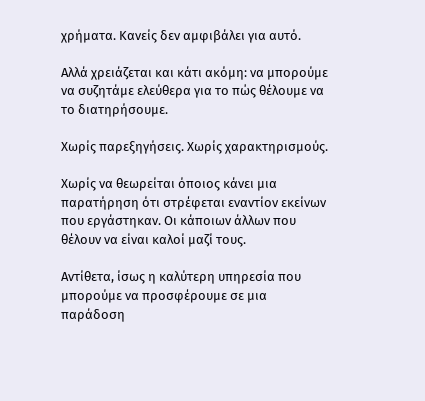χρήματα. Κανείς δεν αμφιβάλει για αυτό.

Αλλά χρειάζεται και κάτι ακόμη: να μπορούμε να συζητάμε ελεύθερα για το πώς θέλουμε να το διατηρήσουμε.

Χωρίς παρεξηγήσεις. Χωρίς χαρακτηρισμούς.

Χωρίς να θεωρείται όποιος κάνει μια παρατήρηση ότι στρέφεται εναντίον εκείνων που εργάστηκαν. Οι κάποιων άλλων που θέλουν να είναι καλοί μαζί τους.

Αντίθετα, ίσως η καλύτερη υπηρεσία που μπορούμε να προσφέρουμε σε μια παράδοση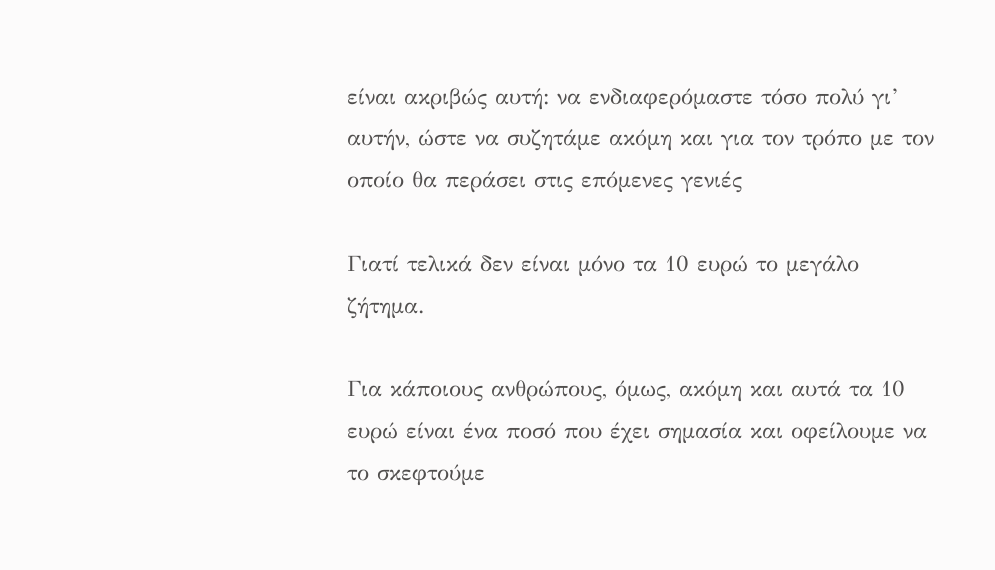είναι ακριβώς αυτή: να ενδιαφερόμαστε τόσο πολύ γι’ αυτήν, ώστε να συζητάμε ακόμη και για τον τρόπο με τον οποίο θα περάσει στις επόμενες γενιές

Γιατί τελικά δεν είναι μόνο τα 10 ευρώ το μεγάλο ζήτημα.

Για κάποιους ανθρώπους, όμως, ακόμη και αυτά τα 10 ευρώ είναι ένα ποσό που έχει σημασία και οφείλουμε να το σκεφτούμε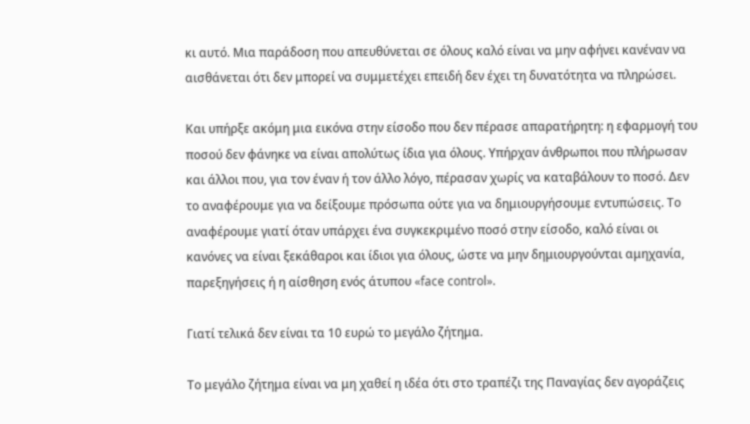κι αυτό. Μια παράδοση που απευθύνεται σε όλους καλό είναι να μην αφήνει κανέναν να αισθάνεται ότι δεν μπορεί να συμμετέχει επειδή δεν έχει τη δυνατότητα να πληρώσει.

Και υπήρξε ακόμη μια εικόνα στην είσοδο που δεν πέρασε απαρατήρητη: η εφαρμογή του ποσού δεν φάνηκε να είναι απολύτως ίδια για όλους. Υπήρχαν άνθρωποι που πλήρωσαν και άλλοι που, για τον έναν ή τον άλλο λόγο, πέρασαν χωρίς να καταβάλουν το ποσό. Δεν το αναφέρουμε για να δείξουμε πρόσωπα ούτε για να δημιουργήσουμε εντυπώσεις. Το αναφέρουμε γιατί όταν υπάρχει ένα συγκεκριμένο ποσό στην είσοδο, καλό είναι οι κανόνες να είναι ξεκάθαροι και ίδιοι για όλους, ώστε να μην δημιουργούνται αμηχανία, παρεξηγήσεις ή η αίσθηση ενός άτυπου «face control».

Γιατί τελικά δεν είναι τα 10 ευρώ το μεγάλο ζήτημα.

Το μεγάλο ζήτημα είναι να μη χαθεί η ιδέα ότι στο τραπέζι της Παναγίας δεν αγοράζεις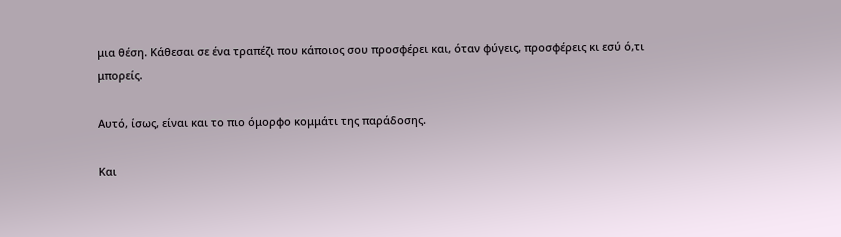μια θέση. Κάθεσαι σε ένα τραπέζι που κάποιος σου προσφέρει και, όταν φύγεις, προσφέρεις κι εσύ ό,τι μπορείς.

Αυτό, ίσως, είναι και το πιο όμορφο κομμάτι της παράδοσης.

Και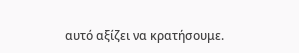αυτό αξίζει να κρατήσουμε.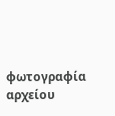φωτογραφία αρχείου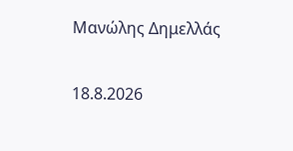Μανώλης Δημελλάς

18.8.2026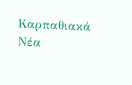Καρπαθιακά Νέα